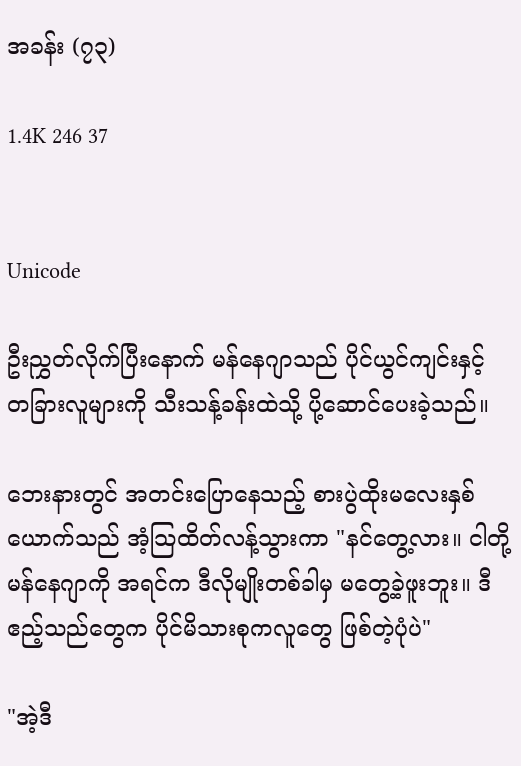အခန်း (၇၃)

1.4K 246 37


Unicode

ဦးညွှတ်လိုက်ပြီးနောက် မန်နေဂျာသည် ပိုင်ယွင်ကျင်းနှင့် တခြားလူများကို သီးသန့်ခန်းထဲသို့ ပို့ဆောင်ပေးခဲ့သည်။

ဘေးနားတွင် အတင်းပြောနေသည့် စားပွဲထိုးမလေးနှစ်ယောက်သည် အံ့သြထိတ်လန့်သွားကာ "နင်တွေ့လား။ ငါတို့မန်နေဂျာကို အရင်က ဒီလိုမျိုးတစ်ခါမှ မတွေ့ခဲ့ဖူးဘူး။ ဒီဧည့်သည်တွေက ပိုင်မိသားစုကလူတွေ ဖြစ်တဲ့ပုံပဲ"

"အဲ့ဒီ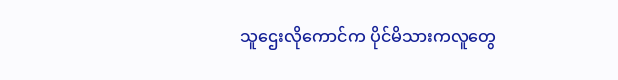သူဌေးလိုကောင်က ပိုင်မိသားကလူတွေ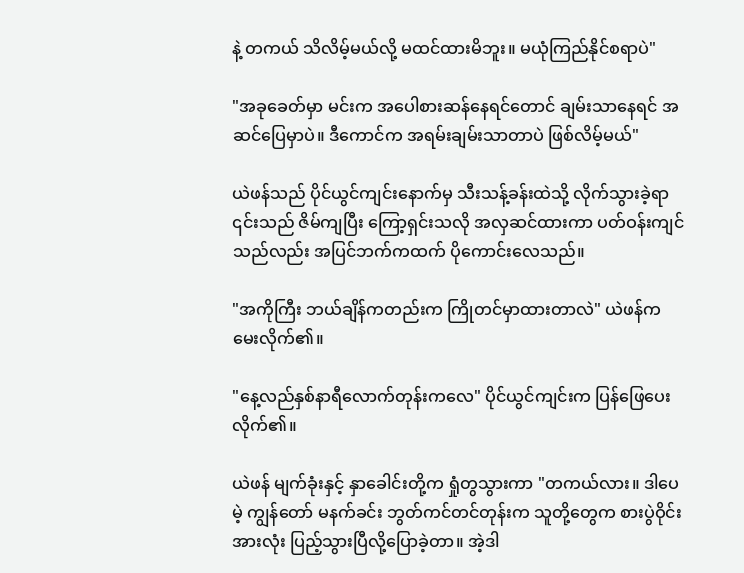နဲ့ တကယ် သိလိမ့်မယ်လို့ မထင်ထားမိဘူး။ မယုံကြည်နိုင်စရာပဲ"

"အခုခေတ်မှာ မင်းက အပေါစားဆန်နေရင်တောင် ချမ်းသာနေရင် အဆင်ပြေမှာပဲ။ ဒီကောင်က အရမ်းချမ်းသာတာပဲ ဖြစ်လိမ့်မယ်"

ယဲဖန်သည် ပိုင်ယွင်ကျင်းနောက်မှ သီးသန့်ခန်းထဲသို့ လိုက်သွားခဲ့ရာ ၎င်းသည် ဇိမ်ကျပြီး ကြော့ရှင်းသလို အလှဆင်ထားကာ ပတ်ဝန်းကျင်သည်လည်း အပြင်ဘက်ကထက် ပိုကောင်းလေသည်။

"အကိုကြီး ဘယ်ချိန်ကတည်းက ကြိုတင်မှာထားတာလဲ" ယဲဖန်က မေးလိုက်၏။

"နေ့လည်နှစ်နာရီလောက်တုန်းကလေ" ပိုင်ယွင်ကျင်းက ပြန်ဖြေပေးလိုက်၏။

ယဲဖန် မျက်ခုံးနှင့် နှာခေါင်းတို့က ရှုံတွသွားကာ "တကယ်လား။ ဒါပေမဲ့ ကျွန်တော် မနက်ခင်း ဘွတ်ကင်တင်တုန်းက သူတို့တွေက စားပွဲဝိုင်းအားလုံး ပြည့်သွားပြီလို့ပြောခဲ့တာ။ အဲ့ဒါ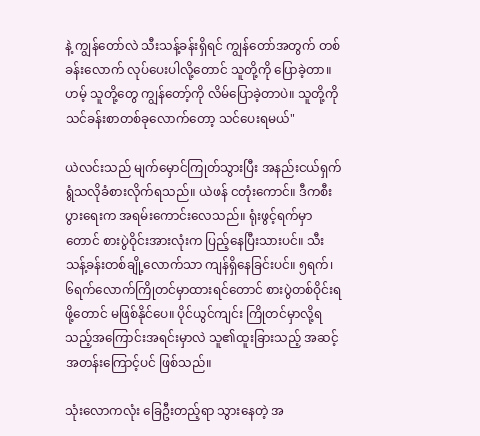နဲ့ ကျွန်တော်လဲ သီးသန့်ခန်းရှိရင် ကျွန်တော်အတွက် တစ်ခန်းလောက် လုပ်ပေးပါလို့တောင် သူတို့ကို ပြောခဲ့တာ။ ဟမ့် သူတို့တွေ ကျွန်တော့်ကို လိမ်ပြောခဲ့တာပဲ။ သူတို့ကို သင်ခန်းစာတစ်ခုလောက်တော့ သင်ပေးရမယ်"

ယဲလင်းသည် မျက်မှောင်ကြုတ်သွားပြီး အနည်းငယ်ရှက်ရွံသလိုခံစားလိုက်ရသည်။ ယဲဖန် ငတုံးကောင်။ ဒီကစီးပွားရေးက အရမ်းကောင်းလေသည်။ ရုံးဖွင့်ရက်မှာတောင် စားပွဲဝိုင်းအားလုံးက ပြည့်နေပြီးသားပင်။ သီးသန့်ခန်းတစ်ချို့လောက်သာ ကျန်ရှိနေခြင်းပင်။ ၅ရက်၊ ၆ရက်လောက်ကြိုတင်မှာထားရင်တောင် စားပွဲတစ်ဝိုင်းရဖို့တောင် မဖြစ်နိုင်ပေ။ ပိုင်ယွင်ကျင်း ကြိုတင်မှာလို့ရသည့်အကြောင်းအရင်းမှာလဲ သူ၏ထူးခြားသည့် အဆင့်အတန်းကြောင့်ပင် ဖြစ်သည်။

သုံးလောကလုံး ခြေဦးတည့်ရာ သွားနေတဲ့ အ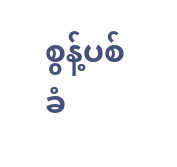စွန့်ပစ်ခံ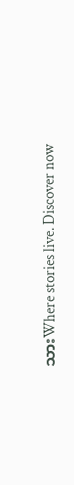သားWhere stories live. Discover now